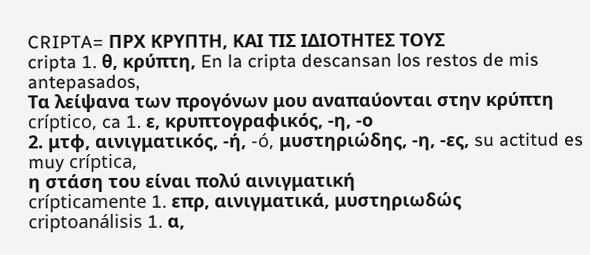CRIPTA= ΠΡΧ ΚΡΥΠΤΗ, ΚΑΙ ΤΙΣ ΙΔΙΟΤΗΤΕΣ ΤΟΥΣ
cripta 1. θ, κρύπτη, En la cripta descansan los restos de mis antepasados,
Τα λείψανα των προγόνων μου αναπαύονται στην κρύπτη
críptico, ca 1. ε, κρυπτογραφικός, -η, -ο
2. μτφ, αινιγματικός, -ή, -ó, μυστηριώδης, -η, -ες, su actitud es muy críptica,
η στάση του είναι πολύ αινιγματική
crípticamente 1. επρ, αινιγματικά, μυστηριωδώς
criptoanálisis 1. α,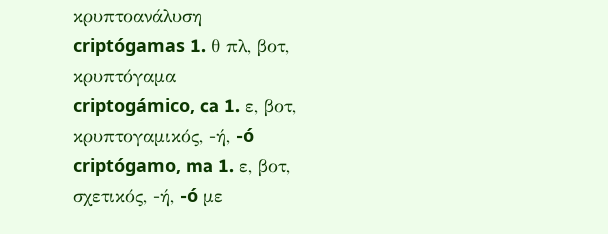κρυπτοανάλυση
criptógamas 1. θ πλ, βοτ, κρυπτόγαμα
criptogámico, ca 1. ε, βοτ, κρυπτογαμικός, -ή, -ó
criptógamo, ma 1. ε, βοτ, σχετικός, -ή, -ó με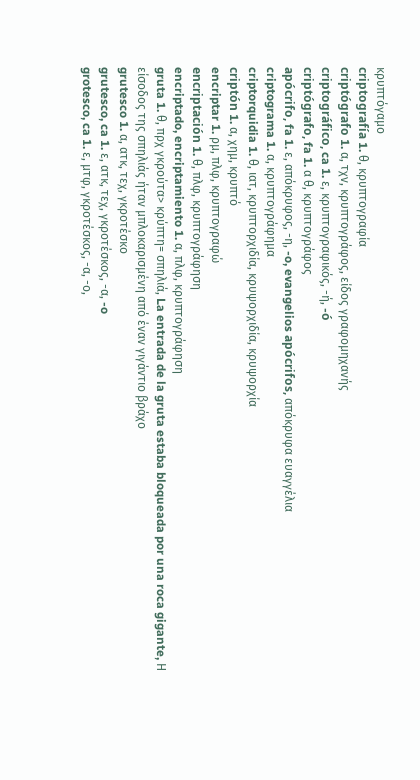κρυπτόγαμο
criptografía 1. θ, κρυπτογραφία
criptógrafo 1. α, τχν, κρυπτογράφος, είδος γραφομηχανής
criptográfico, ca 1. ε, κρυπτογραφικός, -ή, -ó
criptógrafo, fa 1. α θ, κρυπτογράφος
apócrifo, fa 1. ε, απόκρυφος, -η, -o, evangelios apócrifos, απόκρυφα ευαγγέλια
criptograma 1. α, κρυπτογράφημα
criptorquidia 1. θ, ιατ, κρυπτορχιδία, κρυψορχιδία, κρυψορχία
criptón 1. α, χημ, κρυπτό
encriptar 1. ρμ, πλφ, κρυπτογραφώ
encriptación 1. θ, πλφ, κρυπτογράφηση
encriptado, encriptamiento 1. α, πλφ, κρυπτογράφηση
gruta 1. θ, πρχ γκρούτα> κρύπτη= σπηλιά, La entrada de la gruta estaba bloqueada por una roca gigante, Η είσοδος της σπηλιάς ήταν μπλοκαρισμένη από έναν γιγάντιο βράχο
grutesco 1. α, ατκ, τεχ, γκροτέσκο
grutesco, ca 1. ε, ατκ, τεχ, γκροτέσκος, -α, -o
grotesco, ca 1. ε, μτφ, γκροτέσκος, -α, -ο,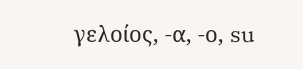γελοίος, -α, -ο, su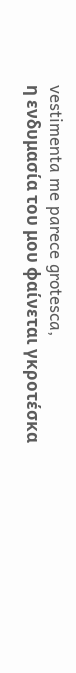vestimenta me parece grotesca,
η ενδυμασία του μου φαίνεται γκροτέσκα